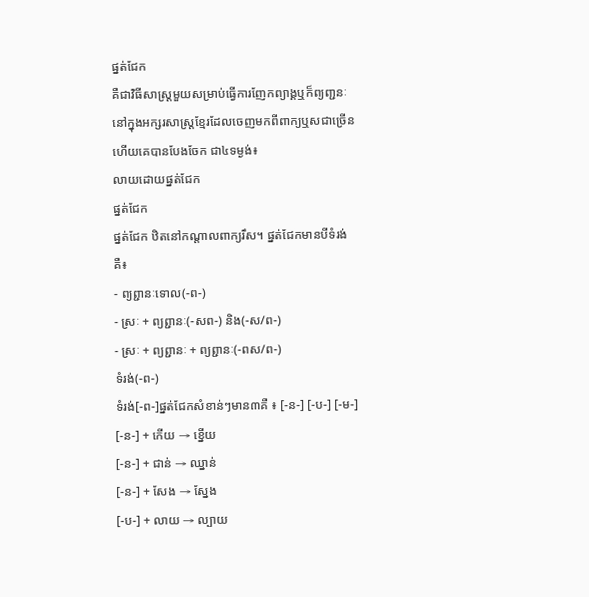ផ្នត់ជែក
គឺជាវិធីសាស្ត្រមួយសម្រាប់ធ្វើការញែកព្យាង្គឬក៏ព្យពា្ជនៈនៅក្នុងអក្សរសាស្ត្រខ្មែរដែលចេញមកពីពាក្យឬសជាច្រើន ហើយគេបានបែងចែក ជា៤ទម្ងង់៖
លាយដោយផ្នត់ជែក
ផ្នត់ជែក
ផ្នត់ជែក ឋិតនៅកណ្តាលពាក្យរឹស។ ផ្នត់ជែកមានបីទំរង់គឺ៖
- ព្យព្ជានៈទោល(-ព-)
- ស្រៈ + ព្យព្ជានៈ(-សព-) និង(-ស/ព-)
- ស្រៈ + ព្យព្ជានៈ + ព្យព្ជានៈ(-ពស/ព-)
ទំរង់(-ព-)
ទំរង់[-ព-]ផ្នត់ជែកសំខាន់ៗមាន៣គឺ ៖ [-ន-] [-ប-] [-ម-]
[-ន-] + កើយ → ខ្នើយ
[-ន-] + ជាន់ → ឈ្នាន់
[-ន-] + សែង → ស្នែង
[-ប-] + លាយ → ល្បាយ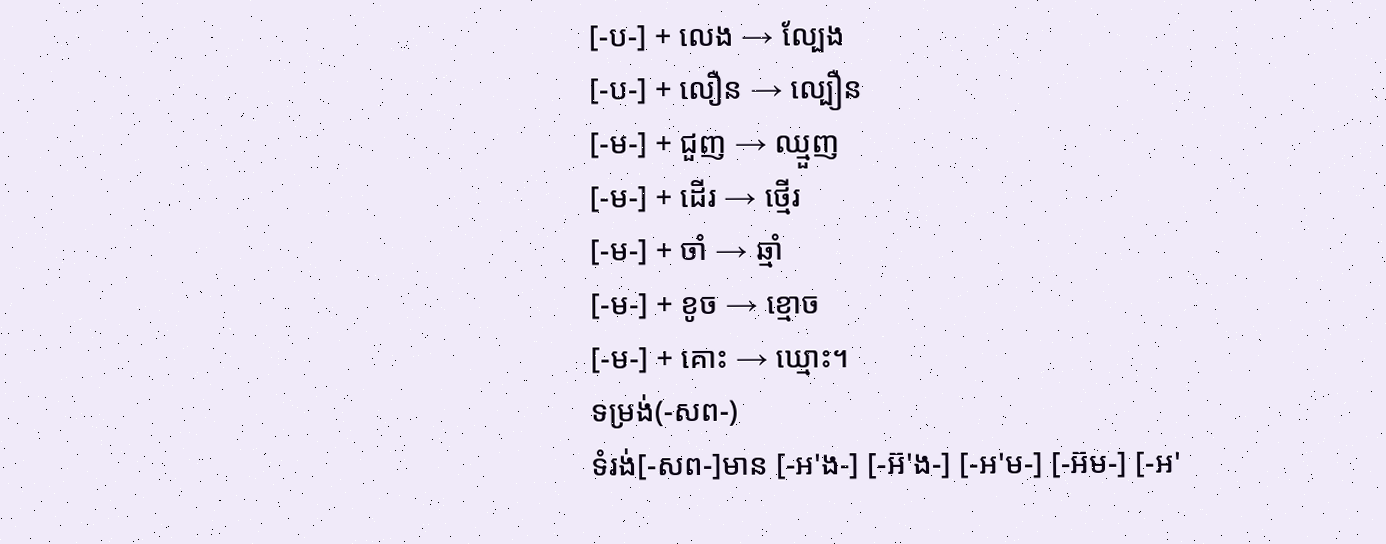[-ប-] + លេង → ល្បែង
[-ប-] + លឿន → ល្បឿន
[-ម-] + ជួញ → ឈ្មួញ
[-ម-] + ដើរ → ថ្មើរ
[-ម-] + ចាំ → ឆ្មាំ
[-ម-] + ខូច → ខ្មោច
[-ម-] + គោះ → ឃ្មោះ។
ទម្រង់(-សព-)
ទំរង់[-សព-]មាន [-អ'ង-] [-អ៊'ង-] [-អ'ម-] [-អ៊ម-] [-អ'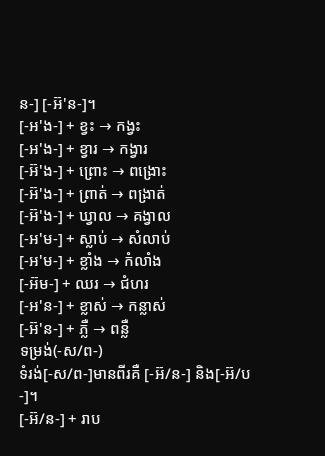ន-] [-អ៊'ន-]។
[-អ'ង-] + ខ្វះ → កង្វះ
[-អ'ង-] + ខ្វារ → កង្វារ
[-អ៊'ង-] + ព្រោះ → ពង្រោះ
[-អ៊'ង-] + ព្រាត់ → ពង្រាត់
[-អ៊'ង-] + ឃ្វាល → គង្វាល
[-អ'ម-] + ស្លាប់ → សំលាប់
[-អ'ម-] + ខ្លាំង → កំលាំង
[-អ៊ម-] + ឈរ → ជំហរ
[-អ'ន-] + ខ្លាស់ → កន្លាស់
[-អ៊'ន-] + ភ្លឺ → ពន្លឺ
ទម្រង់(-ស/ព-)
ទំរង់[-ស/ព-]មានពីរគឺ [-អ៊/ន-] និង[-អ៊/ប-]។
[-អ៊/ន-] + រាប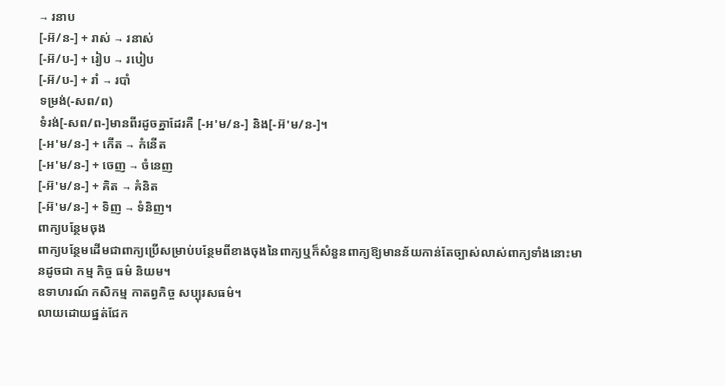→ រនាប
[-អ៊/ន-] + រាស់ → រនាស់
[-អ៊/ប-] + រៀប → របៀប
[-អ៊/ប-] + រាំ → របាំ
ទម្រង់(-សព/ព)
ទំរង់[-សព/ព-]មានពីរដូចគ្នាដែរគឺ [-អ'ម/ន-] និង[-អ៊'ម/ន-]។
[-អ'ម/ន-] + កើត → កំនើត
[-អ'ម/ន-] + ចេញ → ចំនេញ
[-អ៊'ម/ន-] + គិត → គំនិត
[-អ៊'ម/ន-] + ទិញ → ទំនិញ។
ពាក្យបន្ថែមចុង
ពាក្យបន្ថែមដើមជាពាក្យប្រើសម្រាប់បន្ថែមពីខាងចុងនៃពាក្យឬក៏សំនួនពាក្យឱ្យមានន័យកាន់តែច្បាស់លាស់ពាក្យទាំងនោះមានដូចជា កម្ម កិច្ច ធម៌ និយម។
ឧទាហរណ៍ កសិកម្ម កាតព្វកិច្ច សប្បុរសធម៌។
លាយដោយផ្នត់ជែក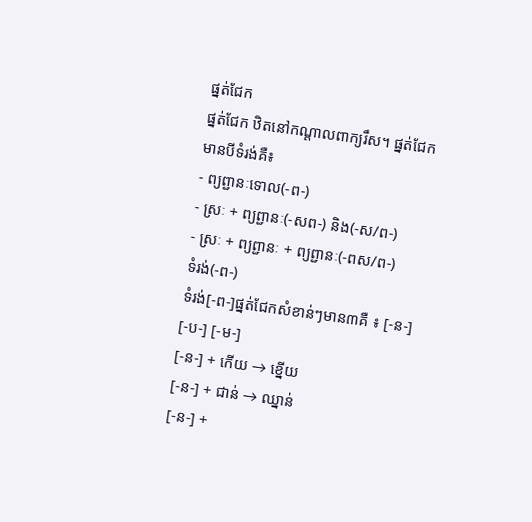ផ្នត់ជែក
ផ្នត់ជែក ឋិតនៅកណ្តាលពាក្យរឹស។ ផ្នត់ជែកមានបីទំរង់គឺ៖
- ព្យព្ជានៈទោល(-ព-)
- ស្រៈ + ព្យព្ជានៈ(-សព-) និង(-ស/ព-)
- ស្រៈ + ព្យព្ជានៈ + ព្យព្ជានៈ(-ពស/ព-)
ទំរង់(-ព-)
ទំរង់[-ព-]ផ្នត់ជែកសំខាន់ៗមាន៣គឺ ៖ [-ន-] [-ប-] [-ម-]
[-ន-] + កើយ → ខ្នើយ
[-ន-] + ជាន់ → ឈ្នាន់
[-ន-] +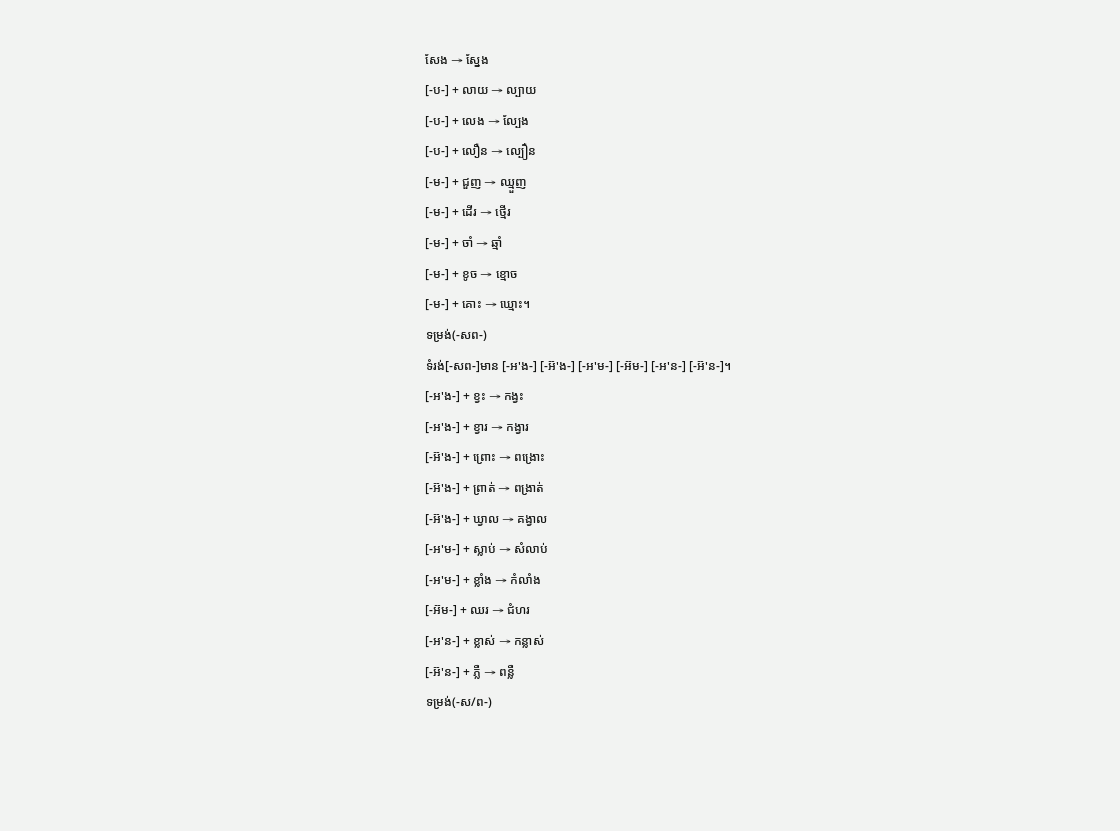សែង → ស្នែង
[-ប-] + លាយ → ល្បាយ
[-ប-] + លេង → ល្បែង
[-ប-] + លឿន → ល្បឿន
[-ម-] + ជួញ → ឈ្មួញ
[-ម-] + ដើរ → ថ្មើរ
[-ម-] + ចាំ → ឆ្មាំ
[-ម-] + ខូច → ខ្មោច
[-ម-] + គោះ → ឃ្មោះ។
ទម្រង់(-សព-)
ទំរង់[-សព-]មាន [-អ'ង-] [-អ៊'ង-] [-អ'ម-] [-អ៊ម-] [-អ'ន-] [-អ៊'ន-]។
[-អ'ង-] + ខ្វះ → កង្វះ
[-អ'ង-] + ខ្វារ → កង្វារ
[-អ៊'ង-] + ព្រោះ → ពង្រោះ
[-អ៊'ង-] + ព្រាត់ → ពង្រាត់
[-អ៊'ង-] + ឃ្វាល → គង្វាល
[-អ'ម-] + ស្លាប់ → សំលាប់
[-អ'ម-] + ខ្លាំង → កំលាំង
[-អ៊ម-] + ឈរ → ជំហរ
[-អ'ន-] + ខ្លាស់ → កន្លាស់
[-អ៊'ន-] + ភ្លឺ → ពន្លឺ
ទម្រង់(-ស/ព-)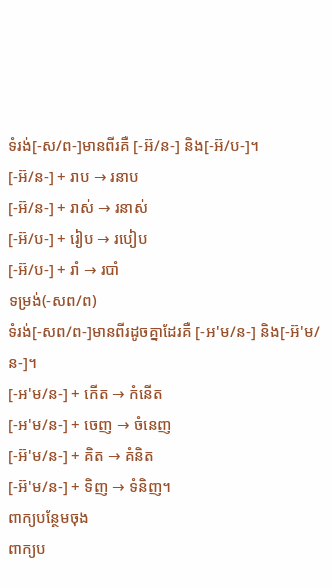ទំរង់[-ស/ព-]មានពីរគឺ [-អ៊/ន-] និង[-អ៊/ប-]។
[-អ៊/ន-] + រាប → រនាប
[-អ៊/ន-] + រាស់ → រនាស់
[-អ៊/ប-] + រៀប → របៀប
[-អ៊/ប-] + រាំ → របាំ
ទម្រង់(-សព/ព)
ទំរង់[-សព/ព-]មានពីរដូចគ្នាដែរគឺ [-អ'ម/ន-] និង[-អ៊'ម/ន-]។
[-អ'ម/ន-] + កើត → កំនើត
[-អ'ម/ន-] + ចេញ → ចំនេញ
[-អ៊'ម/ន-] + គិត → គំនិត
[-អ៊'ម/ន-] + ទិញ → ទំនិញ។
ពាក្យបន្ថែមចុង
ពាក្យប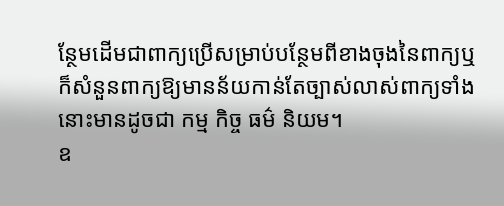ន្ថែមដើមជាពាក្យប្រើសម្រាប់បន្ថែមពីខាងចុងនៃពាក្យឬក៏សំនួនពាក្យឱ្យមានន័យកាន់តែច្បាស់លាស់ពាក្យទាំងនោះមានដូចជា កម្ម កិច្ច ធម៌ និយម។
ឧ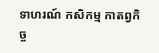ទាហរណ៍ កសិកម្ម កាតព្វកិច្ច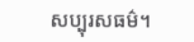សប្បុរសធម៌។